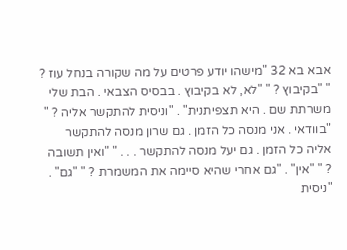אבא בא 32 "מישהו יודע פרטים על מה שקורה בנחל עוז ? " "בקיבוץ ? " "לא, לא בקיבוץ . בבסיס הצבאי . הבת שלי משרתת שם . היא תצפיתנית" . "וניסית להתקשר אליה ? " "בוודאי . אני מנסה כל הזמן . גם שרון מנסה להתקשר אליה כל הזמן . גם יעל מנסה להתקשר . . . " "ואין תשובה ? " "אין" . "גם אחרי שהיא סיימה את המשמרת ? " "גם" . "ניסית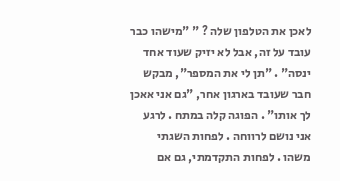לאכן את הטלפון שלה ? " "מישהו כבר עובד על זה, אבל לא יזיק שעוד אחד ינסה" . "תן לי את המספר", מבקש חבר שעובד בארגון אחר, "גם אני אאכן לך אותו" . הפוגה קלה במתח . לרגע אני נושם לרווחה . לפחות השגתי משהו . לפחות התקדמתי, גם אם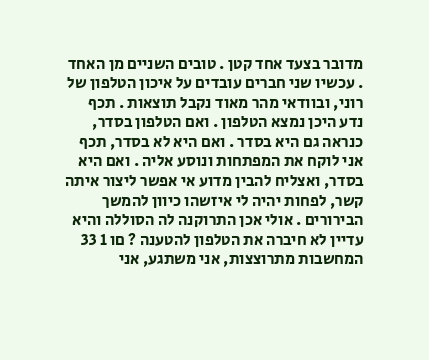מדובר בצעד אחד קטן . טובים השניים מן האחד . עכשיו שני חברים עובדים על איכון הטלפון של רוני, ובוודאי מהר מאוד נקבל תוצאות . תכף נדע היכן נמצא הטלפון . ואם הטלפון בסדר, כנראה גם היא בסדר . ואם היא לא בסדר, תכף אני לוקח את המפתחות ונוסע אליה . ואם היא בסדר, ואצליח להבין מדוע אי אפשר ליצור איתה קשר, לפחות יהיה לי איזשהו כיוון להמשך הבירורים . אולי אכן התרוקנה לה הסוללה והיא עדיין לא חיברה את הטלפון להטענה ? םו 1 33 המחשבות מתרוצצות, אני משתגע, אני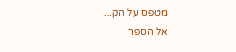מטפס על הק...
אל הספר